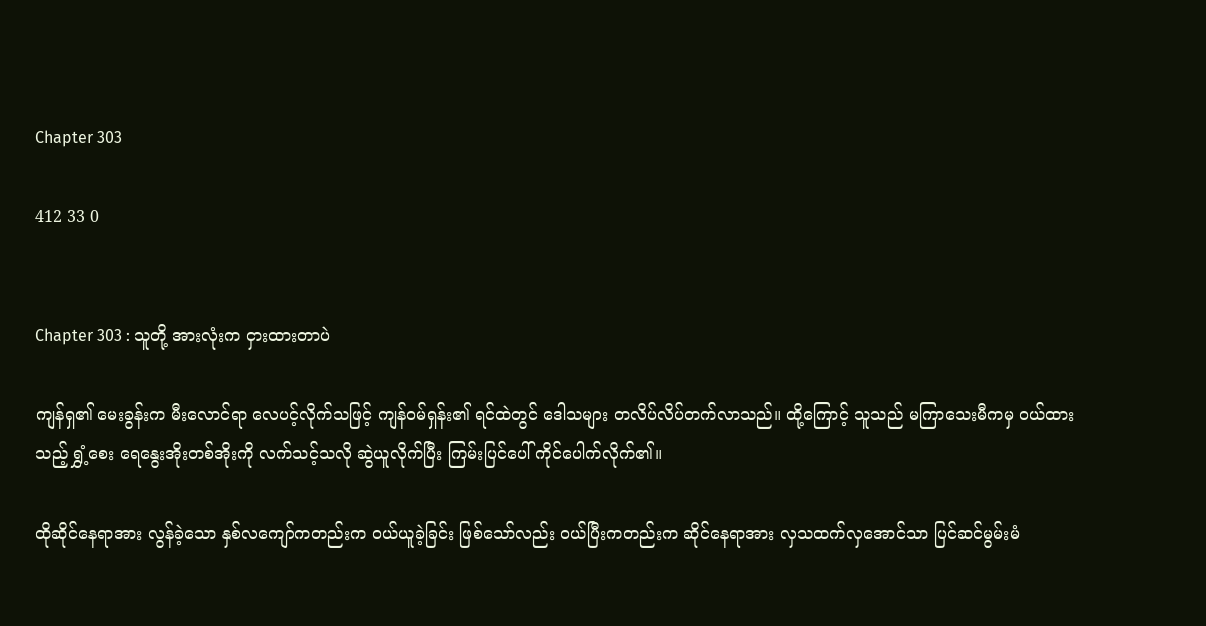Chapter 303

412 33 0


Chapter 303 : သူတို့ အားလုံးက ငှားထားတာပဲ

ကျန်ရှ၏ မေးခွန်းက မီးလောင်ရာ လေပင့်လိုက်သဖြင့် ကျန်ဝမ်ရှန်း၏ ရင်ထဲတွင် ဒေါသများ တလိပ်လိပ်တက်လာသည်။ ထို့ကြောင့် သူသည် မကြာသေးမီကမှ ဝယ်ထားသည့် ရွှံ့စေး ရေနွေးအိုးတစ်အိုးကို လက်သင့်သလို ဆွဲယူလိုက်ပြီး ကြမ်းပြင်ပေါ် ကိုင်ပေါက်လိုက်၏။

ထိုဆိုင်နေရာအား လွန်ခဲ့သော နှစ်လကျော်ကတည်းက ဝယ်ယူခဲ့ခြင်း ဖြစ်သော်လည်း ဝယ်ပြီးကတည်းက ဆိုင်နေရာအား လှသထက်လှအောင်သာ ပြင်ဆင်မွမ်းမံ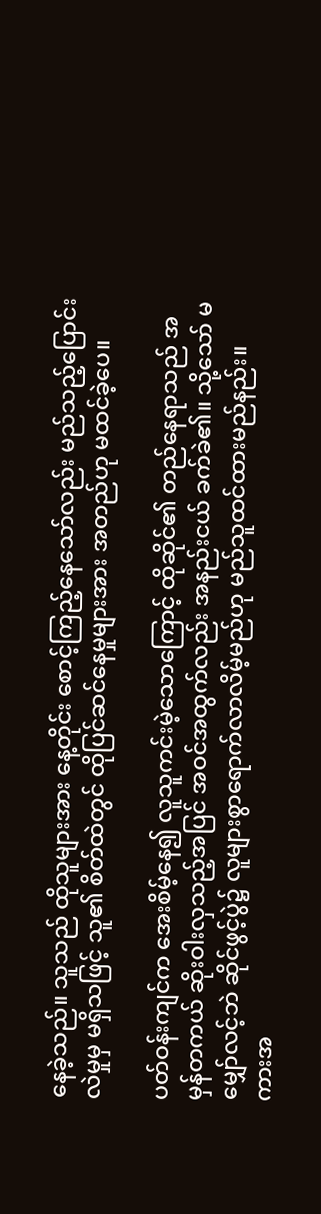နေခဲ့သည်။ သူသည် ထိုသူများအား နေ့တိုင်း စောင့်ကြည့်နေသော်လည်း မည်သည့်ပြောင်းလဲမှုမှ မရှိသဖြင့် သူ၏ စိတ်ထဲတွင် ထိုပြင်ဆင်နေမှုများအား အတည်ဟု မထင်ခဲ့ပေ။

ပတ်ဝန်းကျင်က အေးစိမ့်နေ၍ လူသူကင်းမဲ့သောကြောင့် ထိုဆိုင်၏ တည်နေရာသည် အမှန်တကယ် ဆိုးဝါးလှသည့်အပြင် အဝင်အထွက်လည်း အနည်းငယ် ခက်ခဲ၏။ သို့သော် မမျှော်လင့်ဘဲ ဆိုင်ဖွင့်ပွဲ၌ လူများစွာရောက်လာလိမ့်မည်ဟု မည်သူထင်ထားမည်နည်း။ ကားအ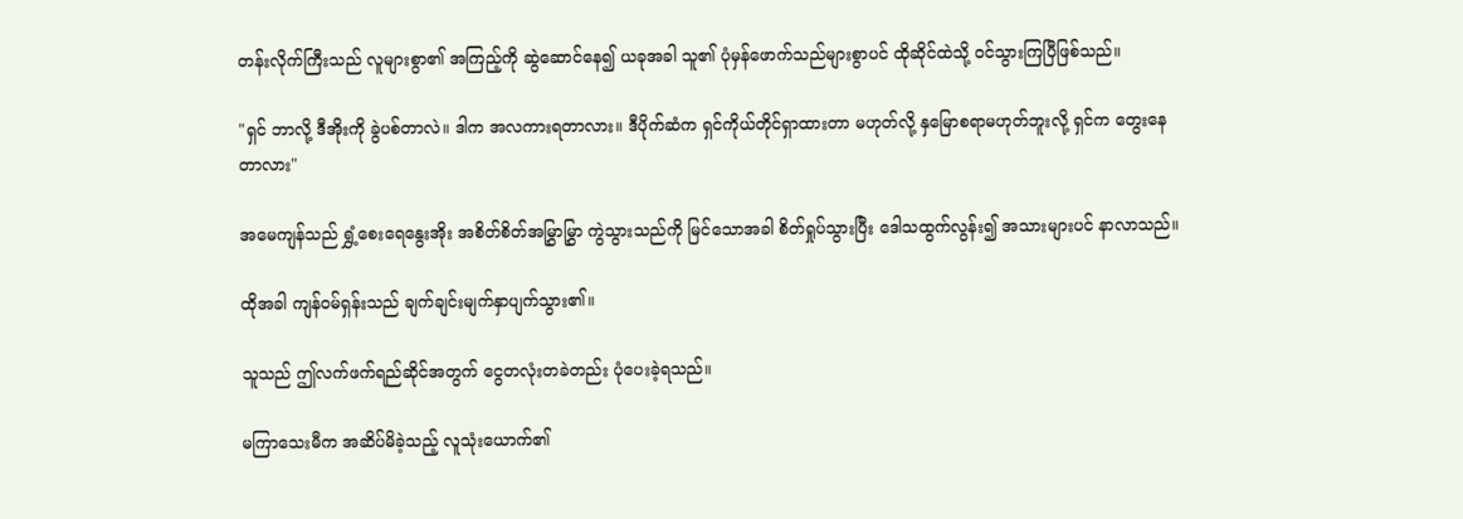တန်းလိုက်ကြီးသည် လူများစွာ၏ အကြည့်ကို ဆွဲဆောင်နေ၍ ယခုအခါ သူ၏ ပုံမှန်ဖောက်သည်များစွာပင် ထိုဆိုင်ထဲသို့ ဝင်သွားကြပြီဖြစ်သည်။

"ရှင် ဘာလို့ ဒီအိုးကို ခွဲပစ်တာလဲ။ ဒါက အလကားရတာလား။ ဒီပိုက်ဆံက ရှင်ကိုယ်တိုင်ရှာထားတာ မဟုတ်လို့ နှမြောစရာမဟုတ်ဘူးလို့ ရှင်က တွေးနေတာလား"

အမေကျန်သည် ရွှံ့စေးရေနွေးအိုး အစိတ်စိတ်အမြွှာမြွှာ ကွဲသွားသည်ကို မြင်သောအခါ စိတ်ရှုပ်သွားပြီး ဒေါသထွက်လွန်း၍ အသားများပင် နာလာသည်။

ထိုအခါ ကျန်ဝမ်ရှန်းသည် ချက်ချင်းမျက်နှာပျက်သွား၏။

သူသည် ဤလက်ဖက်ရည်ဆိုင်အတွက် ငွေတလုံးတခဲတည်း ပုံပေးခဲ့ရသည်။

မကြာသေးမီက အဆိပ်မိခဲ့သည့် လူသုံးယောက်၏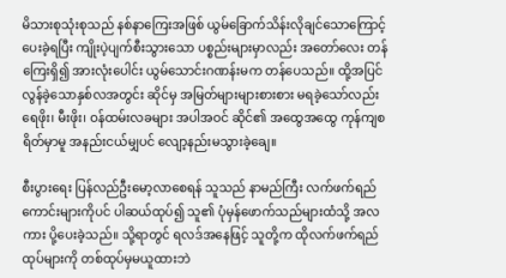မိသားစုသုံးစုသည် နစ်နာကြေးအဖြစ် ယွမ်ခြောက်သိန်းလိုချင်သောကြောင့် ပေးခဲ့ရပြီး ကျိုးပဲ့ပျက်စီးသွားသော ပစ္စည်းများမှာလည်း အတော်လေး တန်ကြေးရှိ၍ အားလုံးပေါင်း ယွမ်သောင်းဂဏန်းမက တန်ပေသည်။ ထို့အပြင် လွန်ခဲ့သောနှစ်လအတွင်း ဆိုင်မှ အမြတ်များများစားစား မရခဲ့သော်လည်း ရေဖိုး၊ မီးဖိုး၊ ဝန်ထမ်းလခများ အပါအဝင် ဆိုင်၏ အထွေအထွေ ကုန်ကျစရိတ်မှာမူ အနည်းငယ်မျှပင် လျော့နည်းမသွားခဲ့ချေ။

စီးပွားရေး ပြန်လည်ဦးမော့လာစေရန် သူသည် နာမည်ကြီး လက်ဖက်ရည်ကောင်းများကိုပင် ပါဆယ်ထုပ်၍ သူ၏ ပုံမှန်ဖောက်သည်များထံသို့ အလကား ပို့ပေးခဲ့သည်။ သို့ရာတွင် ရလဒ်အနေဖြင့် သူတို့က ထိုလက်ဖက်ရည်ထုပ်များကို တစ်ထုပ်မှမယူထားဘဲ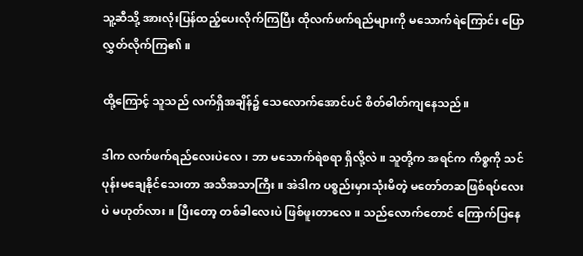သူ့ဆီသို့ အားလုံးပြန်ထည့်ပေးလိုက်ကြပြီး ထိုလက်ဖက်ရည်များကို မသောက်ရဲကြောင်း ပြောလွှတ်လိုက်ကြ၏။

ထို့ကြောင့် သူသည် လက်ရှိအချိန်၌ သေလောက်အောင်ပင် စိတ်ဓါတ်ကျနေသည်။

ဒါက လက်ဖက်ရည်လေးပဲလေ၊ ဘာ မသောက်ရဲစရာ ရှိလို့လဲ။ သူတို့က အရင်က ကိစ္စကို သင်ပုန်းမချေနိုင်သေးတာ အသိအသာကြီး။ အဲဒါက ပစ္စည်းမှားသုံးမိတဲ့ မတော်တဆဖြစ်ရပ်လေးပဲ မဟုတ်လား။ ပြီးတော့ တစ်ခါလေးပဲ ဖြစ်ဖူးတာလေ။ သည်လောက်တောင် ကြောက်ပြနေ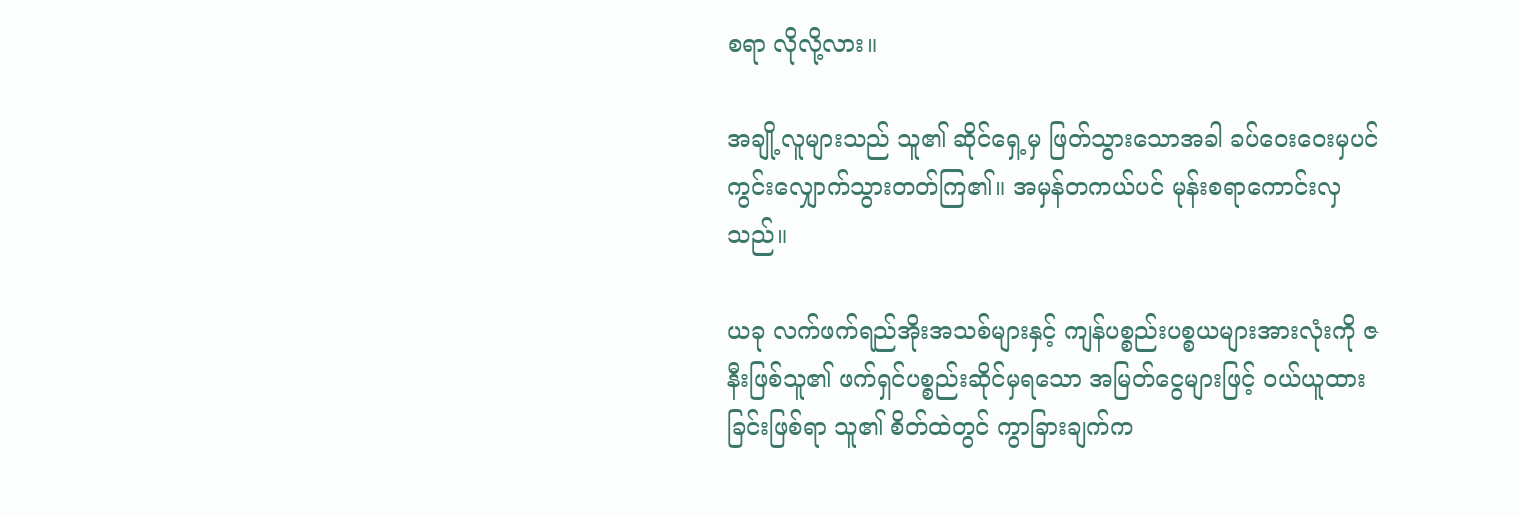စရာ လိုလို့လား။

အချို့လူများသည် သူ၏ ဆိုင်ရှေ့မှ ဖြတ်သွားသောအခါ ခပ်ဝေးဝေးမှပင် ကွင်းလျှောက်သွားတတ်ကြ၏။ အမှန်တကယ်ပင် မုန်းစရာကောင်းလှသည်။

ယခု လက်ဖက်ရည်အိုးအသစ်များနှင့် ကျန်ပစ္စည်းပစ္စယများအားလုံးကို ဇနီးဖြစ်သူ၏ ဖက်ရှင်ပစ္စည်းဆိုင်မှရသော အမြတ်ငွေများဖြင့် ဝယ်ယူထားခြင်းဖြစ်ရာ သူ၏ စိတ်ထဲတွင် ကွာခြားချက်က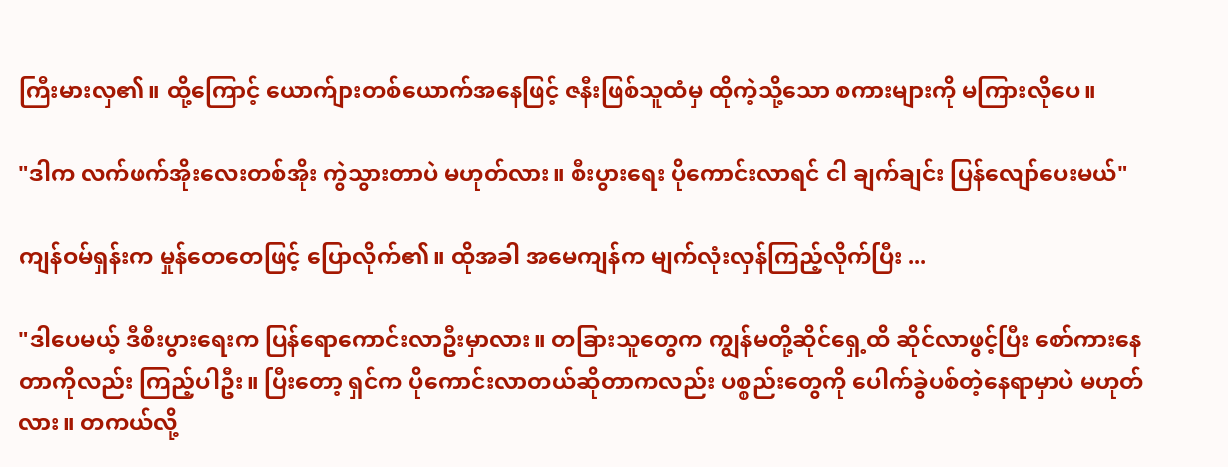ကြီးမားလှ၏။ ထို့ကြောင့် ယောက်ျားတစ်ယောက်အနေဖြင့် ဇနီးဖြစ်သူထံမှ ထိုကဲ့သို့သော စကားများကို မကြားလိုပေ။

"ဒါက လက်ဖက်အိုးလေးတစ်အိုး ကွဲသွားတာပဲ မဟုတ်လား။ စီးပွားရေး ပိုကောင်းလာရင် ငါ ချက်ချင်း ပြန်လျော်ပေးမယ်"

ကျန်ဝမ်ရှန်းက မှုန်တေတေဖြင့် ပြောလိုက်၏။ ထိုအခါ အမေကျန်က မျက်လုံးလှန်ကြည့်လိုက်ပြီး ...

"ဒါပေမယ့် ဒီစီးပွားရေးက ပြန်ရောကောင်းလာဦးမှာလား။ တခြားသူတွေက ကျွန်မတို့ဆိုင်ရှေ့ထိ ဆိုင်လာဖွင့်ပြီး စော်ကားနေတာကိုလည်း ကြည့်ပါဦး။ ပြီးတော့ ရှင်က ပိုကောင်းလာတယ်ဆိုတာကလည်း ပစ္စည်းတွေကို ပေါက်ခွဲပစ်တဲ့နေရာမှာပဲ မဟုတ်လား။ တကယ်လို့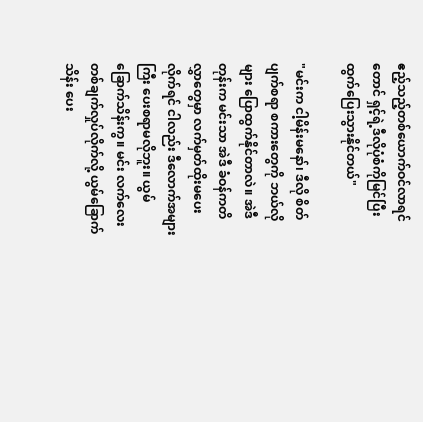ဧည့်သည့်တစ်ယောက်ဝင်လာရင်တောင် ရှင့်ရဲ့ဒီလိုပုံစံကိုမြင်ပြီး ထွက်ပြေးသွားနိုင်တယ်"

"မင်းက ငါ့မိန်းမနော်၊ ဒီလို စိတ်ပျက်စရာ စကားတွေကို ဘယ်လိုများ ပြောထွက်နိုင်တာလဲ။ အဲဒီတုန်းက မင်းသာ အဲဒီ ခံဝန်ကတိလွှာတွေမှာ လက်မှတ်ထိုးမပေးလိုက်ရင် ငါလည်း ဒီလောက်အများကြီး ပေးစရာမလိုဘူး။ ယွမ် ခြောက်သိန်းကွ။ မင်း လက်လေး တစ်ချက်လှုပ်လိုက်လို့ ယွမ်ခြောက်သိန်း ပေး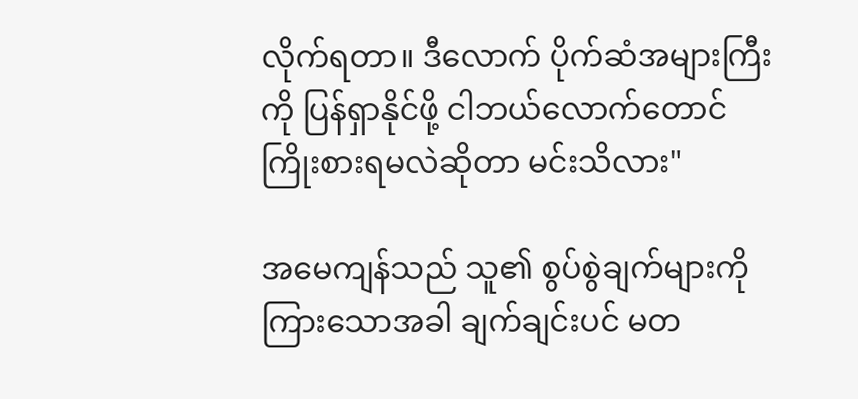လိုက်ရတာ။ ဒီလောက် ပိုက်ဆံအများကြီးကို ပြန်ရှာနိုင်ဖို့ ငါဘယ်လောက်တောင် ကြိုးစားရမလဲဆိုတာ မင်းသိလား"

အမေကျန်သည် သူ၏ စွပ်စွဲချက်များကို ကြားသောအခါ ချက်ချင်းပင် မတ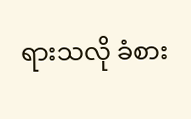ရားသလို ခံစား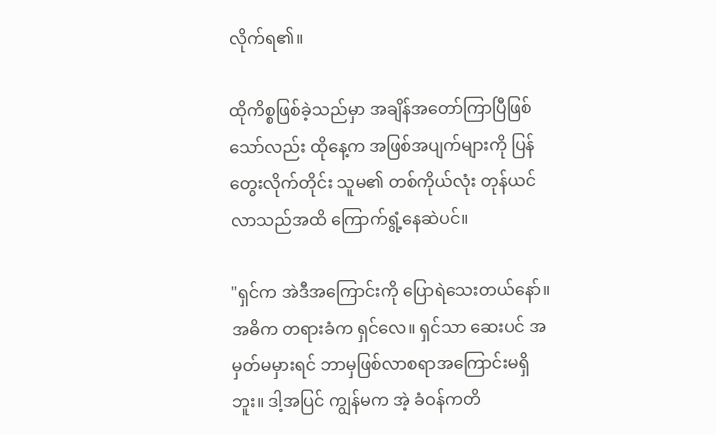လိုက်ရ၏။

ထိုကိစ္စဖြစ်ခဲ့သည်မှာ အချိန်အတော်ကြာပြီဖြစ်သော်လည်း ထိုနေ့က အဖြစ်အပျက်များကို ပြန်တွေးလိုက်တိုင်း သူမ၏ တစ်ကိုယ်လုံး တုန်ယင်လာသည်အထိ ကြောက်ရွံ့နေဆဲပင်။

"ရှင်က အဲဒီအကြောင်းကို ပြောရဲသေးတယ်နော်။ အဓိက တရားခံက ရှင်လေ။ ရှင်သာ ဆေးပင် အမှတ်မမှားရင် ဘာမှဖြစ်လာစရာအကြောင်းမရှိဘူး။ ဒါ့အပြင် ကျွန်မက အဲ့ ခံဝန်ကတိ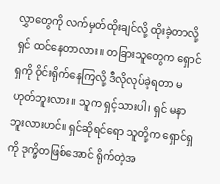လွှာတွေကို လက်မှတ်ထိုးချင်လို့ ထိုးခဲ့တာလို့ ရှင် ထင်နေတာလား။ တခြားသူတွေက ရှောင်ရှကို ဝိုင်းရိုက်နေကြလို့ ဒီလိုလုပ်ခဲ့ရတာ မဟုတ်ဘူးလား။ သူက ရှင့်သားပါ၊ ရှင် မနာဘူးလားဟင်။ ရှင်ဆိုရင်ရော သူတို့က ရှောင်ရှကို ဒုက္ခိတဖြစ်အောင် ရိုက်တဲ့အ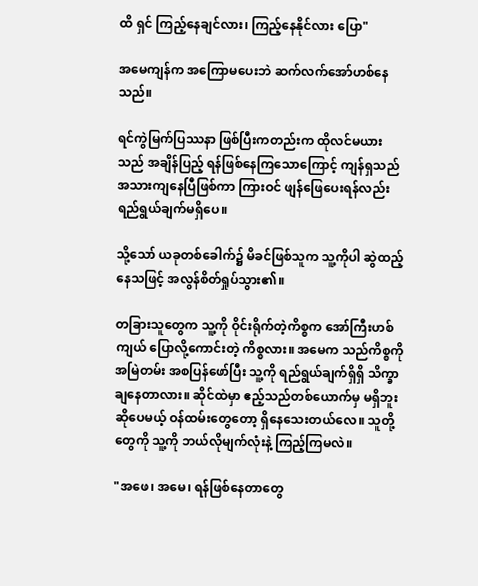ထိ ရှင် ကြည့်နေချင်လား၊ ကြည့်နေနိုင်လား ပြော"

အမေကျန်က အကြောမပေးဘဲ ဆက်လက်အော်ဟစ်နေသည်။

ရင်ကွဲမြက်ပြဿနာ ဖြစ်ပြီးကတည်းက ထိုလင်မယားသည် အချိန်ပြည့် ရန်ဖြစ်နေကြသောကြောင့် ကျန်ရှသည် အသားကျနေပြီဖြစ်ကာ ကြားဝင် ဖျန်ဖြေပေးရန်လည်း ရည်ရွယ်ချက်မရှိပေ။

သို့သော် ယခုတစ်ခေါက်၌ မိခင်ဖြစ်သူက သူ့ကိုပါ ဆွဲထည့်နေသဖြင့် အလွန်စိတ်ရှုပ်သွား၏။

တခြားသူတွေက သူ့ကို ဝိုင်းရိုက်တဲ့ကိစ္စက အော်ကြီးဟစ်ကျယ် ပြောလို့ကောင်းတဲ့ ကိစ္စလား။ အမေက သည်ကိစ္စကို အမြဲတမ်း အစပြန်ဖော်ပြီး သူ့ကို ရည်ရွယ်ချက်ရှိရှိ သိက္ခာချနေတာလား။ ဆိုင်ထဲမှာ ဧည့်သည်တစ်ယောက်မှ မရှိဘူးဆိုပေမယ့် ဝန်ထမ်းတွေတော့ ရှိနေသေးတယ်လေ။ သူတို့တွေကို သူ့ကို ဘယ်လိုမျက်လုံးနဲ့ ကြည့်ကြမလဲ။

"အဖေ၊ အမေ၊ ရန်ဖြစ်နေတာတွေ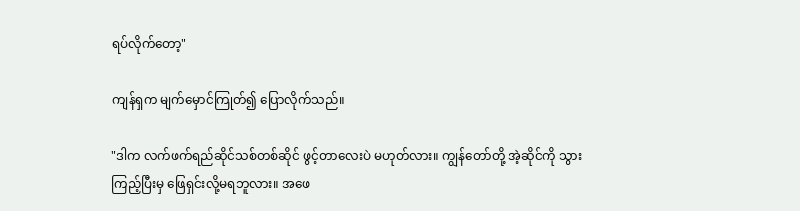ရပ်လိုက်တော့"

ကျန်ရှက မျက်မှောင်ကြုတ်၍ ပြောလိုက်သည်။

"ဒါက လက်ဖက်ရည်ဆိုင်သစ်တစ်ဆိုင် ဖွင့်တာလေးပဲ မဟုတ်လား။ ကျွန်တော်တို့ အဲ့ဆိုင်ကို သွားကြည့်ပြီးမှ ဖြေရှင်းလို့မရဘူလား။ အဖေ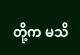တို့က မသိ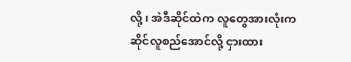လို့၊ အဲဒီဆိုင်ထဲက လူတွေအားလုံးက ဆိုင်လူစည်အောင်လို့ ငှားထား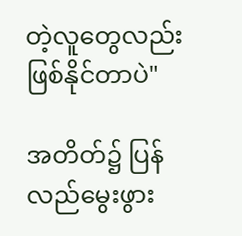တဲ့လူတွေလည်း ဖြစ်နိုင်တာပဲ"

အတိတ်၌ ပြန်လည်မွေးဖွား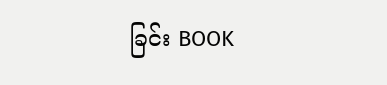ခြင်း BOOK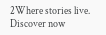2Where stories live. Discover now